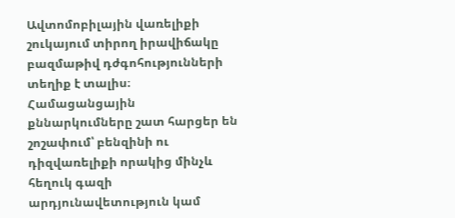Ավտոմոբիլային վառելիքի շուկայում տիրող իրավիճակը բազմաթիվ դժգոհությունների տեղիք է տալիս։ Համացանցային քննարկումները շատ հարցեր են շոշափում՝ բենզինի ու դիզվառելիքի որակից մինչև հեղուկ գազի արդյունավետություն կամ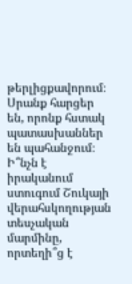թերլիցքավորում։ Սրանք հարցեր են, որոնք հստակ պատասխաններ են պահանջում։ Ի՞նչն է իրականում ստուգում Շուկայի վերահսկողության տեսչական մարմինը, որտեղի՞ց է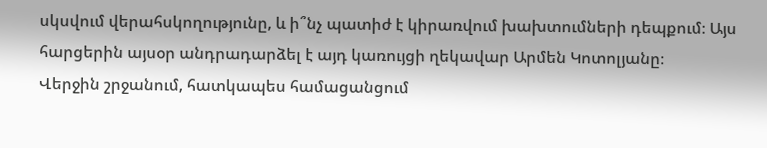սկսվում վերահսկողությունը, և ի՞նչ պատիժ է կիրառվում խախտումների դեպքում։ Այս հարցերին այսօր անդրադարձել է այդ կառույցի ղեկավար Արմեն Կոտոլյանը։
Վերջին շրջանում, հատկապես համացանցում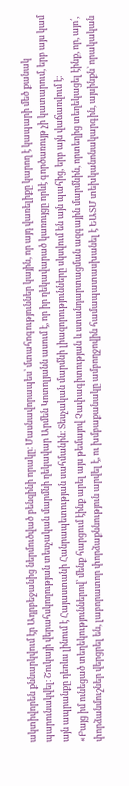ակտիվորեն քննարկվում էր Ադրբեջանից ներմուծված բենզինի որակը։ Մասնավորապես՝ մտահոգություններ կային, որ այդ վառելիքը կարող է կապարի մեծ քանակ պարունակվել։ Շուկայի վերահսկողության տեսչական մարմնի ղեկավար Արմեն Կոտոլյանն ասում է, որ իր ղեկավարած կառույցը որևէ գործառույթ չի կատարում, երբ այս կամ այն ապրանքը դեռևս լինում է Հայաստանի Հանրապետության սահմանին։ Տեսչական մարմնի լիազորությունները սկսվում են այն պահից, երբ այն վաճառվում է։
«Բայց իմ ունեցած տեղեկություններով՝ մենք հարցում էինք արել այս թեմայով Չափագիտության և ստանդարտացման ազգային մարմնին, որտեղից տեղեկացել էինք, որ, այո՛, փորձանմուշներ վերցրել են, լաբորատոր փորձաքննություն արվել է, ու խմբաքանակը ամբողջովին համապատասխանել է ԵԱՏՄ տեխկանոնակարգին, այսինքն` որակական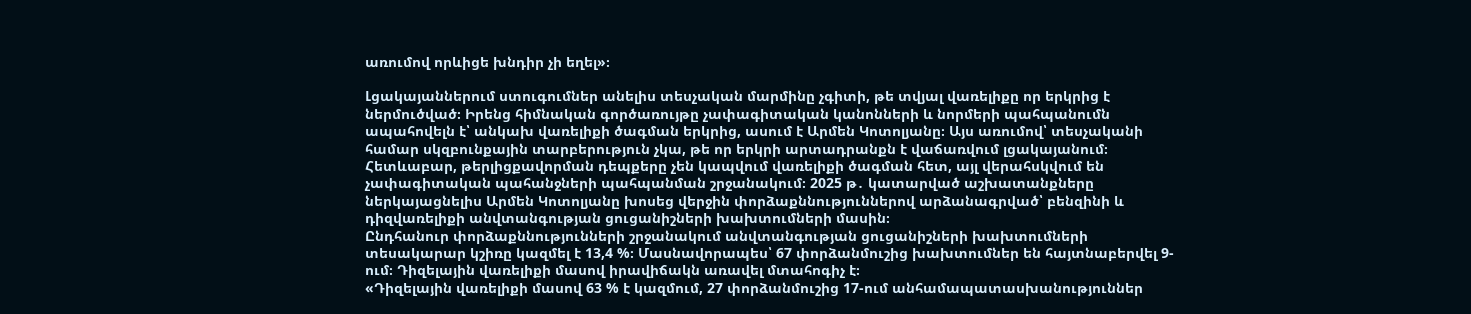առումով որևիցե խնդիր չի եղել»։

Լցակայաններում ստուգումներ անելիս տեսչական մարմինը չգիտի, թե տվյալ վառելիքը որ երկրից է ներմուծված։ Իրենց հիմնական գործառույթը չափագիտական կանոնների և նորմերի պահպանումն ապահովելն է՝ անկախ վառելիքի ծագման երկրից, ասում է Արմեն Կոտոլյանը։ Այս առումով՝ տեսչականի համար սկզբունքային տարբերություն չկա, թե որ երկրի արտադրանքն է վաճառվում լցակայանում։ Հետևաբար, թերլիցքավորման դեպքերը չեն կապվում վառելիքի ծագման հետ, այլ վերահսկվում են չափագիտական պահանջների պահպանման շրջանակում։ 2025 թ․ կատարված աշխատանքները ներկայացնելիս Արմեն Կոտոլյանը խոսեց վերջին փորձաքննություններով արձանագրված՝ բենզինի և դիզվառելիքի անվտանգության ցուցանիշների խախտումների մասին։
Ընդհանուր փորձաքննությունների շրջանակում անվտանգության ցուցանիշների խախտումների տեսակարար կշիռը կազմել է 13,4 %։ Մասնավորապես՝ 67 փորձանմուշից խախտումներ են հայտնաբերվել 9-ում։ Դիզելային վառելիքի մասով իրավիճակն առավել մտահոգիչ է։
«Դիզելային վառելիքի մասով 63 % է կազմում, 27 փորձանմուշից 17-ում անհամապատասխանություններ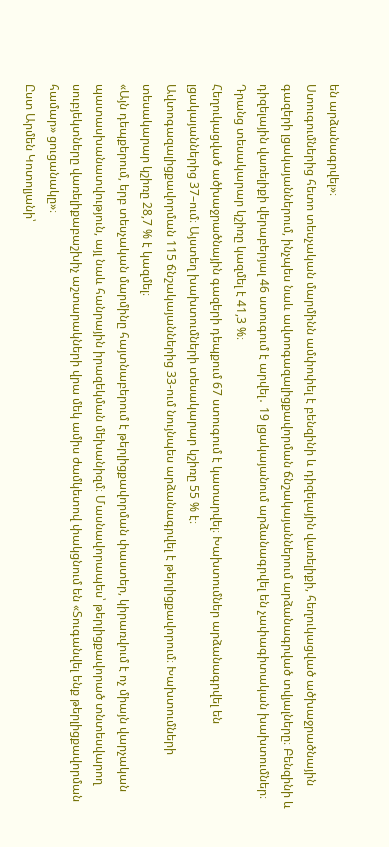են արձանագրվել»։
Ստուգումներից հետո տեսչական մարմինն ամփոփել է բենզինի և դիզելային վառելիքի, հեղուկացված ածխաջրածնային գազերի լցակայաններում, ինչպես նաև ավտոգազալիցքավորման ճնշակայաններում արձանագրված տվյալները։ Բենզինի և դիզելային վառելիքի վերաբերյալ 46 ստուգում է արվել․ 19 լցակայանում արձանագրվել են չափագիտական խախտումներ։ Դրանց տեսակարար կշիռը կազմել է 41,3 %։
Հեղուկացված ածխաջրածնային գազերի դեպքում 67 ստուգում է կատարվել։ Խախտումներ արձանագրվել են լցակայաններից 37–ում։ Այստեղ խախտումների տեսակարար կշիռը 55 % է։
Ավտոգազալիցքավորման 115 ճնշակայաններից 33-ում նույնպես արձանագրվել է թերլիցքավորում։ Խախտումների տեսակարար կշիռը 28,7 % է կազմել։
«Այն դեպքերում, երբ տեսչական մարմինը հայտնաբերում է թերլիցքավորման փաստեր, կիրառվում է ոչ միայն վարչական պատասխանատվություն, այլ նաև հանրային իրազեկման մեխանիզմ։ Մասնավորապես՝ թերլիցքավորած տնտեսվարող սուբյեկտները վառելիքաբաշխիչ աշտարակների վրա մեկ ամիս ժամկետով փակցնում են «Տուգանվել ենք թերլիցքավորման համար» ցուցանակը»։
Ըստ Արմեն Կոտոլյանի՝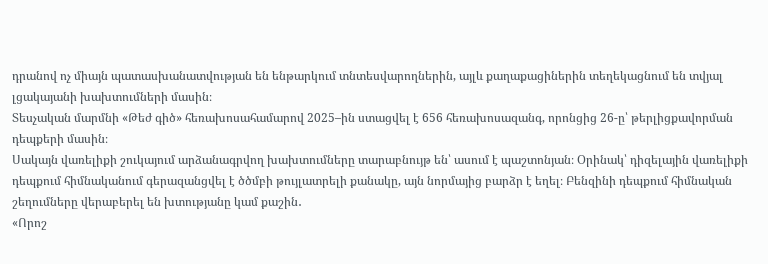դրանով ոչ միայն պատասխանատվության են ենթարկում տնտեսվարողներին, այլև քաղաքացիներին տեղեկացնում են տվյալ լցակայանի խախտումների մասին։
Տեսչական մարմնի «Թեժ գիծ» հեռախոսահամարով 2025–ին ստացվել է 656 հեռախոսազանգ, որոնցից 26-ը՝ թերլիցքավորման դեպքերի մասին։
Սակայն վառելիքի շուկայում արձանագրվող խախտումները տարաբնույթ են՝ ասում է պաշտոնյան։ Օրինակ՝ դիզելային վառելիքի դեպքում հիմնականում գերազանցվել է ծծմբի թույլատրելի քանակը, այն նորմայից բարձր է եղել։ Բենզինի դեպքում հիմնական շեղումները վերաբերել են խտությանը կամ քաշին․
«Որոշ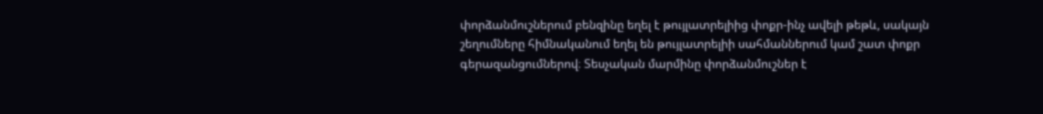փորձանմուշներում բենզինը եղել է թույլատրելիից փոքր-ինչ ավելի թեթև, սակայն շեղումները հիմնականում եղել են թույլատրելիի սահմաններում կամ շատ փոքր գերազանցումներով։ Տեսչական մարմինը փորձանմուշներ է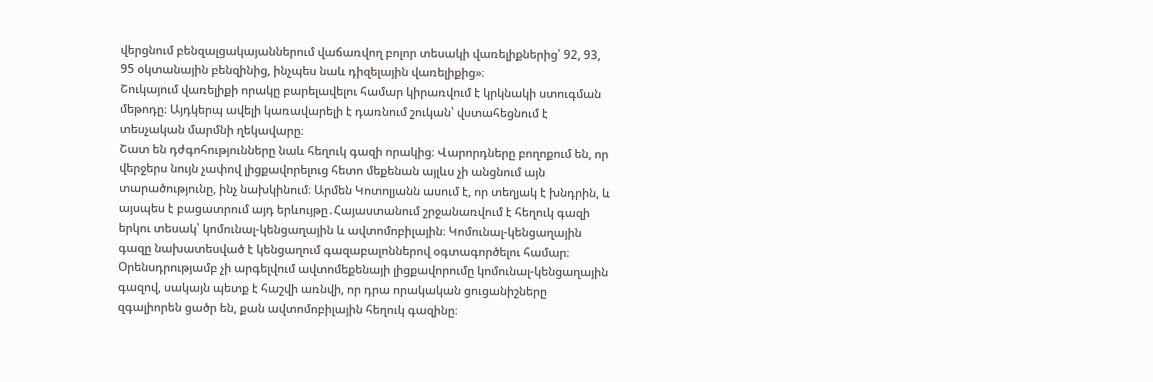վերցնում բենզալցակայաններում վաճառվող բոլոր տեսակի վառելիքներից՝ 92, 93, 95 օկտանային բենզինից, ինչպես նաև դիզելային վառելիքից»։
Շուկայում վառելիքի որակը բարելավելու համար կիրառվում է կրկնակի ստուգման մեթոդը։ Այդկերպ ավելի կառավարելի է դառնում շուկան՝ վստահեցնում է տեսչական մարմնի ղեկավարը։
Շատ են դժգոհությունները նաև հեղուկ գազի որակից։ Վարորդները բողոքում են, որ վերջերս նույն չափով լիցքավորելուց հետո մեքենան այլևս չի անցնում այն տարածությունը, ինչ նախկինում։ Արմեն Կոտոլյանն ասում է, որ տեղյակ է խնդրին, և այսպես է բացատրում այդ երևույթը․Հայաստանում շրջանառվում է հեղուկ գազի երկու տեսակ՝ կոմունալ-կենցաղային և ավտոմոբիլային։ Կոմունալ-կենցաղային գազը նախատեսված է կենցաղում գազաբալոններով օգտագործելու համար։ Օրենսդրությամբ չի արգելվում ավտոմեքենայի լիցքավորումը կոմունալ-կենցաղային գազով, սակայն պետք է հաշվի առնվի, որ դրա որակական ցուցանիշները զգալիորեն ցածր են, քան ավտոմոբիլային հեղուկ գազինը։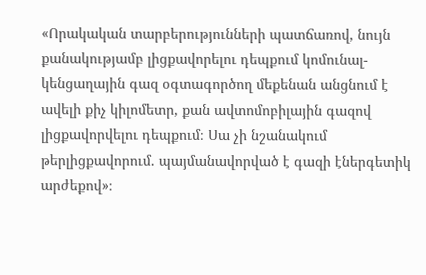«Որակական տարբերությունների պատճառով, նույն քանակությամբ լիցքավորելու դեպքում կոմունալ-կենցաղային գազ օգտագործող մեքենան անցնում է ավելի քիչ կիլոմետր, քան ավտոմոբիլային գազով լիցքավորվելու դեպքում։ Սա չի նշանակում թերլիցքավորում․ պայմանավորված է գազի էներգետիկ արժեքով»։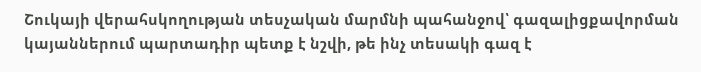Շուկայի վերահսկողության տեսչական մարմնի պահանջով՝ գազալիցքավորման կայաններում պարտադիր պետք է նշվի, թե ինչ տեսակի գազ է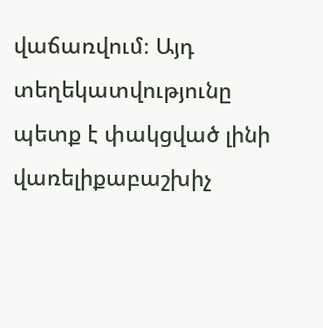վաճառվում։ Այդ տեղեկատվությունը պետք է փակցված լինի վառելիքաբաշխիչ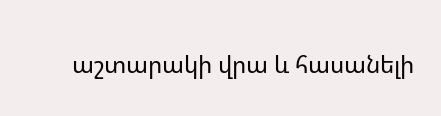աշտարակի վրա և հասանելի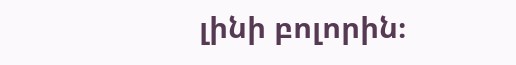լինի բոլորին։